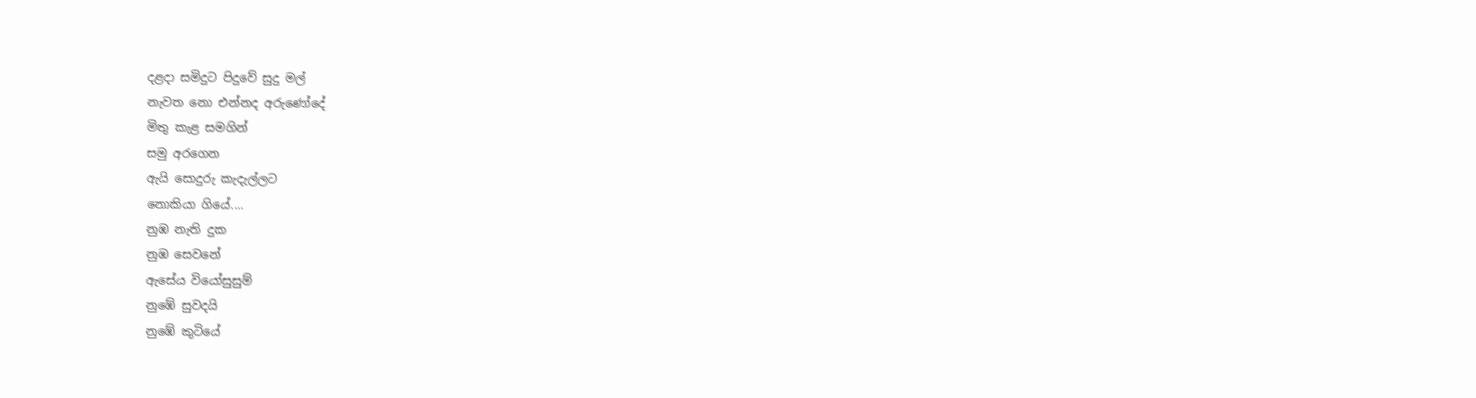දළදා සමිදුට පිදුවේ සුදු මල්
නැවත නො එන්නද අරුණෝදේ
මිතු කැළ සමගින්
සමු අරගෙන
ඇයි සොදුරු කැදැල්ලට
නොකියා ගියේ....
නුඹ නැති දුක
නුඹ සෙවනේ
ඇසේය වියෝසුසුම්
නුඹේ සුවදයි
නුඹේ කුටියේ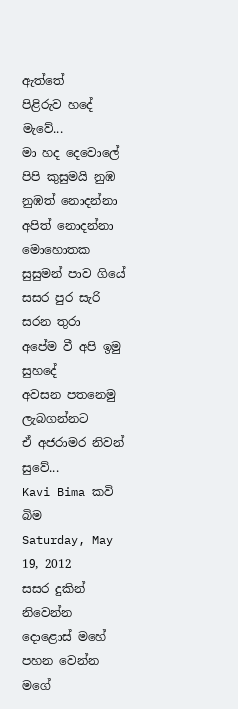ඇත්තේ
පිළිරුව හදේ මැවේ...
මා හද දෙවොලේ
පිපි කුසුමයි නුඹ
නුඹත් නොදන්නා
අපිත් නොදන්නා
මොහොතක සුසුමන් පාව ගියේ
සසර පුර සැරි සරන තුරා
අපේම වී අපි ඉමු සුහදේ
අවසන පතනෙමු
ලැබගන්නට
ඒ අජරාමර නිවන් සුවේ...
Kavi Bima කවි බිම
Saturday, May 19, 2012
සසර දුකින් නිවෙන්න
දොළොස් මහේ
පහන වෙන්න
මගේ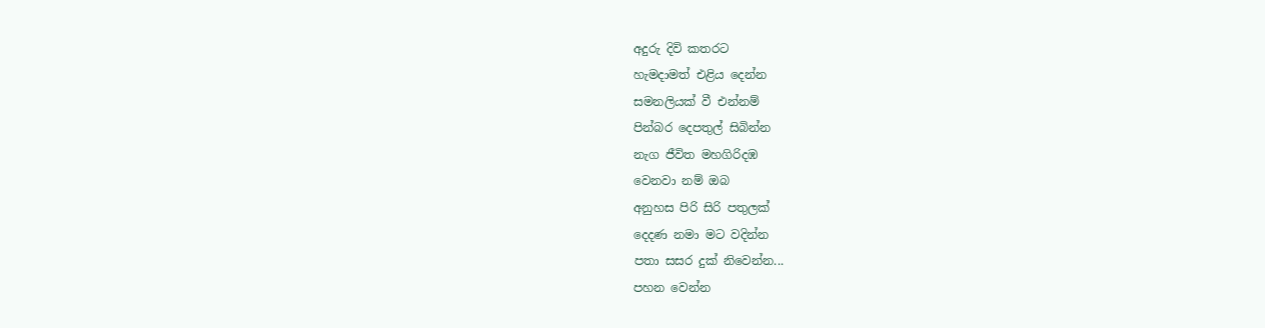අදුරු දිවි කතරට
හැමදාමත් එළිය දෙන්න
සමනලියක් වී එන්නම්
පින්බර දෙපතුල් සිබින්න
නැග ජීවිත මහගිරිදඹ
වෙනවා නම් ඔබ
අනුහස පිරි සිරි පතුලක්
දෙදණ නමා මට වදින්න
පතා සසර දුක් නිවෙන්න...
පහන වෙන්න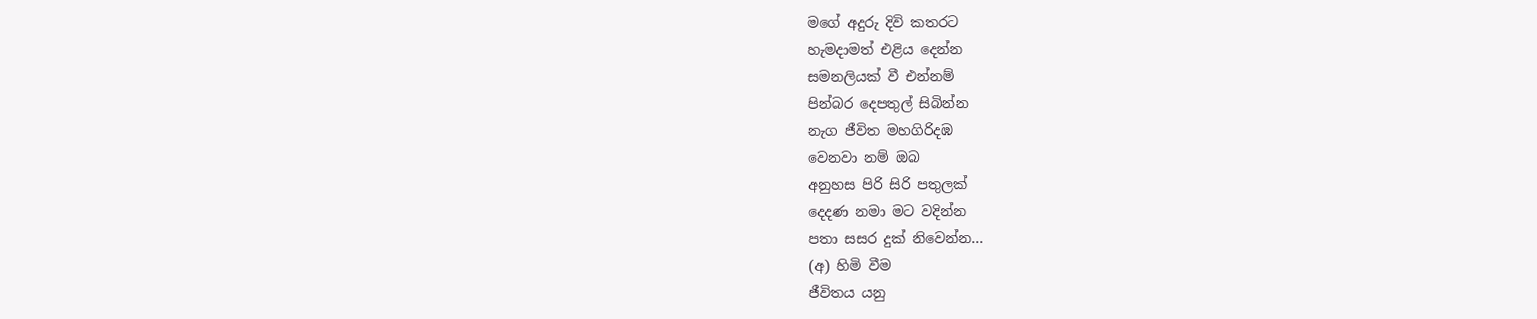මගේ අදුරු දිවි කතරට
හැමදාමත් එළිය දෙන්න
සමනලියක් වී එන්නම්
පින්බර දෙපතුල් සිබින්න
නැග ජීවිත මහගිරිදඹ
වෙනවා නම් ඔබ
අනුහස පිරි සිරි පතුලක්
දෙදණ නමා මට වදින්න
පතා සසර දුක් නිවෙන්න...
(අ) හිමි වීම
ජීවිතය යනු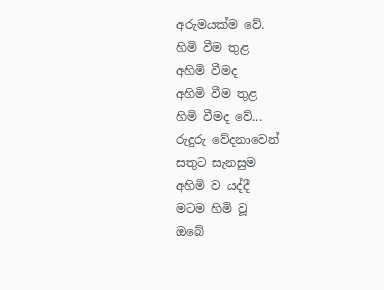අරුමයක්ම වේ.
හිමි වීම තුළ
අහිමි වීමද
අහිමි වීම තුළ
හිමි වීමද වේ...
රුදුරු වේදනාවෙන්
සතුට සැනසුම
අහිමි ව යද්දී
මටම හිමි වූ
ඔබේ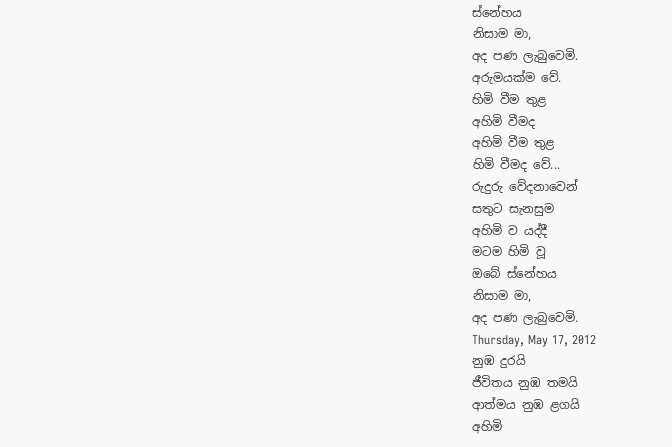ස්නේහය
නිසාම මා,
අද පණ ලැබුවෙමි.
අරුමයක්ම වේ.
හිමි වීම තුළ
අහිමි වීමද
අහිමි වීම තුළ
හිමි වීමද වේ...
රුදුරු වේදනාවෙන්
සතුට සැනසුම
අහිමි ව යද්දී
මටම හිමි වූ
ඔබේ ස්නේහය
නිසාම මා,
අද පණ ලැබුවෙමි.
Thursday, May 17, 2012
නුඹ දුරයි
ජීවිතය නුඹ තමයි
ආත්මය නුඹ ළගයි
අහිමි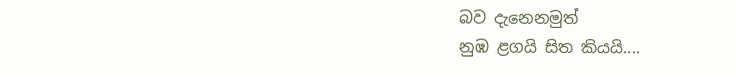බව දැනෙනමුත්
නුඹ ළගයි සිත කියයි....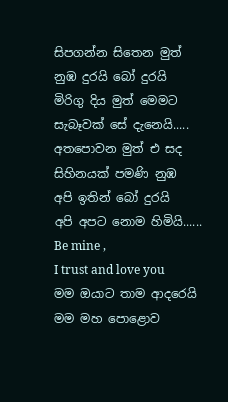සිපගන්න සිතෙන මුත්
නුඹ දුරයි බෝ දුරයි
මිරිගු දිය මුත් මෙමට
සැබෑවක් සේ දැනෙයි.....
අතපොවන මුත් එ සද
සිහිනයක් පමණි නුඹ
අපි ඉතින් බෝ දුරයි
අපි අපට නොම හිමියි......
Be mine ,
I trust and love you
මම ඔයාට තාම ආදරෙයි
මම මහ පොළොව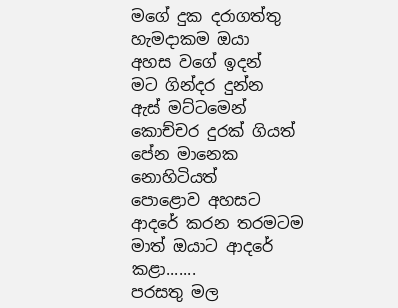මගේ දුක දරාගත්තු
හැමදාකම ඔයා
අහස වගේ ඉදන්
මට ගින්දර දුන්න
ඇස් මට්ටමෙන්
කොච්චර දුරක් ගියත්
පේන මානෙක නොහිටියත්
පොළොව අහසට
ආදරේ කරන තරමටම
මාත් ඔයාට ආදරේ කළා.......
පරසතු මල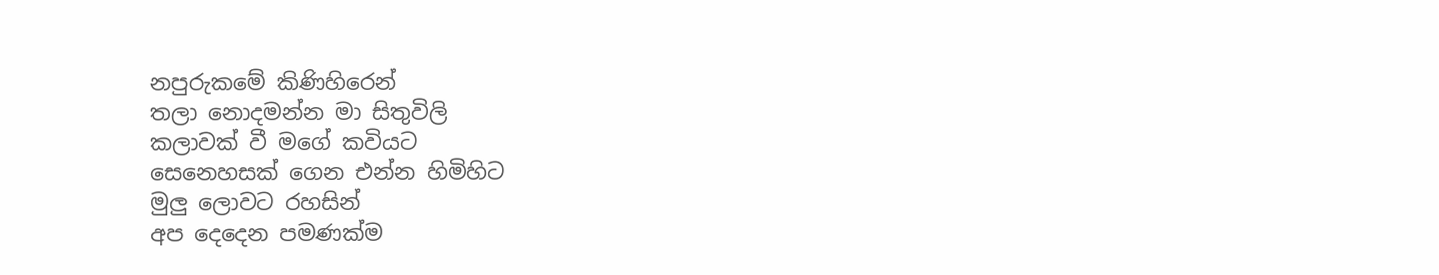නපුරුකමේ කිණිහිරෙන්
තලා නොදමන්න මා සිතුවිලි
කලාවක් වී මගේ කවියට
සෙනෙහසක් ගෙන එන්න හිමිහිට
මුලු ලොවට රහසින්
අප දෙදෙන පමණක්ම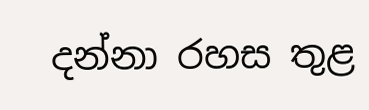දන්නා රහස තුළ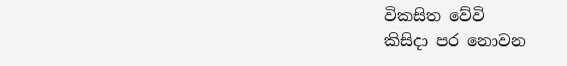විකසිත වේවි
කිසිදා පර නොවන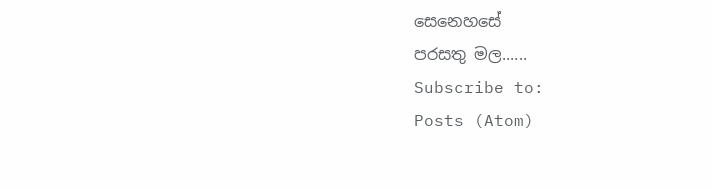සෙනෙහසේ
පරසතු මල......
Subscribe to:
Posts (Atom)